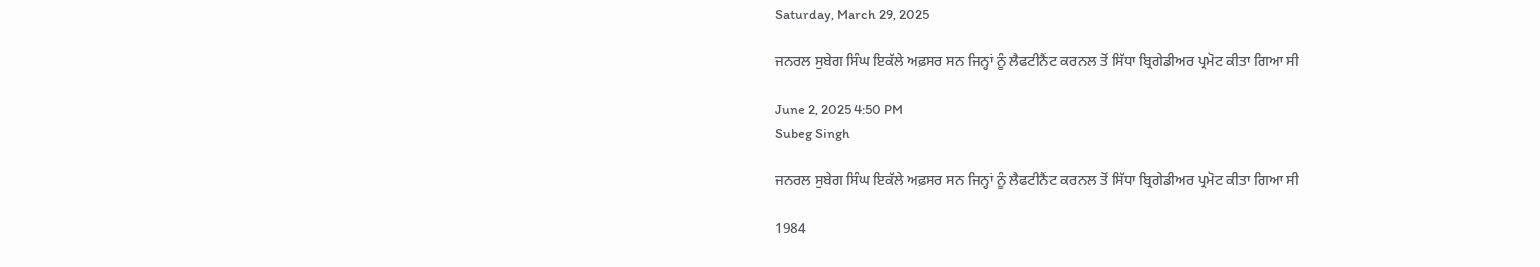Saturday, March 29, 2025

ਜਨਰਲ ਸੁਬੇਗ ਸਿੰਘ ਇਕੱਲੇ ਅਫ਼ਸਰ ਸਨ ਜਿਨ੍ਹਾਂ ਨੂੰ ਲੈਫਟੀਨੈਂਟ ਕਰਨਲ ਤੋਂ ਸਿੱਧਾ ਬ੍ਰਿਗੇਡੀਅਰ ਪ੍ਰਮੋਟ ਕੀਤਾ ਗਿਆ ਸੀ

June 2, 2025 4:50 PM
Subeg Singh

ਜਨਰਲ ਸੁਬੇਗ ਸਿੰਘ ਇਕੱਲੇ ਅਫ਼ਸਰ ਸਨ ਜਿਨ੍ਹਾਂ ਨੂੰ ਲੈਫਟੀਨੈਂਟ ਕਰਨਲ ਤੋਂ ਸਿੱਧਾ ਬ੍ਰਿਗੇਡੀਅਰ ਪ੍ਰਮੋਟ ਕੀਤਾ ਗਿਆ ਸੀ

1984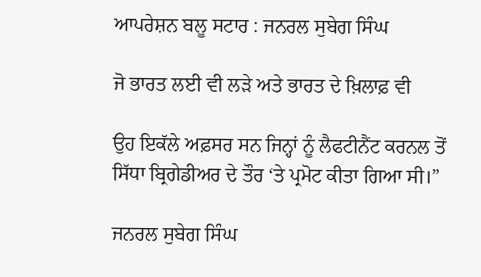ਆਪਰੇਸ਼ਨ ਬਲੂ ਸਟਾਰ : ਜਨਰਲ ਸੁਬੇਗ ਸਿੰਘ

ਜੋ ਭਾਰਤ ਲਈ ਵੀ ਲੜੇ ਅਤੇ ਭਾਰਤ ਦੇ ਖ਼ਿਲਾਫ਼ ਵੀ

ਉਹ ਇਕੱਲੇ ਅਫ਼ਸਰ ਸਨ ਜਿਨ੍ਹਾਂ ਨੂੰ ਲੈਫਟੀਨੈਂਟ ਕਰਨਲ ਤੋਂ ਸਿੱਧਾ ਬ੍ਰਿਗੇਡੀਅਰ ਦੇ ਤੌਰ ‘ਤੇ ਪ੍ਰਮੋਟ ਕੀਤਾ ਗਿਆ ਸੀ।”

ਜਨਰਲ ਸੁਬੇਗ ਸਿੰਘ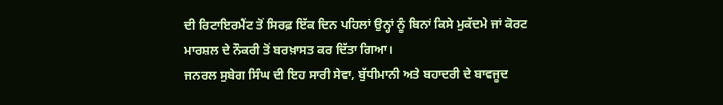ਦੀ ਰਿਟਾਇਰਮੈਂਟ ਤੋਂ ਸਿਰਫ਼ ਇੱਕ ਦਿਨ ਪਹਿਲਾਂ ਉਨ੍ਹਾਂ ਨੂੰ ਬਿਨਾਂ ਕਿਸੇ ਮੁਕੱਦਮੇ ਜਾਂ ਕੋਰਟ ਮਾਰਸ਼ਲ ਦੇ ਨੌਕਰੀ ਤੋਂ ਬਰਖ਼ਾਸਤ ਕਰ ਦਿੱਤਾ ਗਿਆ।
ਜਨਰਲ ਸੁਬੇਗ ਸਿੰਘ ਦੀ ਇਹ ਸਾਰੀ ਸੇਵਾ, ਬੁੱਧੀਮਾਨੀ ਅਤੇ ਬਹਾਦਰੀ ਦੇ ਬਾਵਜੂਦ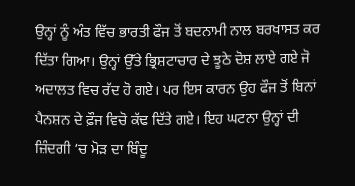ਉਨ੍ਹਾਂ ਨੂੰ ਅੰਤ ਵਿੱਚ ਭਾਰਤੀ ਫੌਜ ਤੋਂ ਬਦਨਾਮੀ ਨਾਲ ਬਰਖਾਸਤ ਕਰ ਦਿੱਤਾ ਗਿਆ। ਉਨ੍ਹਾਂ ਉੱਤੇ ਭ੍ਰਿਸ਼ਟਾਚਾਰ ਦੇ ਝੂਠੇ ਦੋਸ਼ ਲਾਏ ਗਏ ਜੋ ਅਦਾਲਤ ਵਿਚ ਰੱਦ ਹੋ ਗਏ। ਪਰ ਇਸ ਕਾਰਨ ਉਹ ਫੌਜ ਤੋਂ ਬਿਨਾਂ ਪੈਨਸ਼ਨ ਦੇ ਫ਼ੌਜ ਵਿਚੋ ਕੱਢ ਦਿੱਤੇ ਗਏ। ਇਹ ਘਟਨਾ ਉਨ੍ਹਾਂ ਦੀ ਜ਼ਿੰਦਗੀ ‘ਚ ਮੋੜ ਦਾ ਬਿੰਦੂ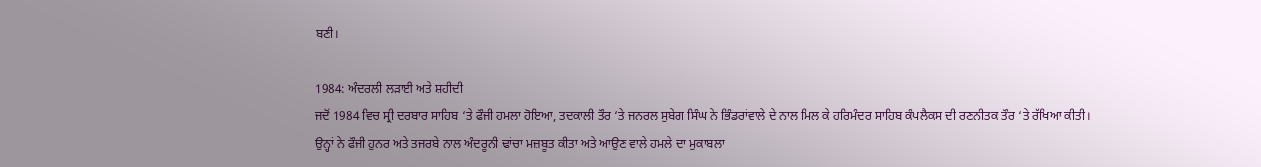ਬਣੀ।

1984: ਅੰਦਰਲੀ ਲੜਾਈ ਅਤੇ ਸ਼ਹੀਦੀ
ਜਦੋਂ 1984 ਵਿਚ ਸ੍ਰੀ ਦਰਬਾਰ ਸਾਹਿਬ ‘ਤੇ ਫੌਜੀ ਹਮਲਾ ਹੋਇਆ, ਤਦਕਾਲੀ ਤੌਰ ‘ਤੇ ਜਨਰਲ ਸੁਬੇਗ ਸਿੰਘ ਨੇ ਭਿੰਡਰਾਂਵਾਲੇ ਦੇ ਨਾਲ ਮਿਲ ਕੇ ਹਰਿਮੰਦਰ ਸਾਹਿਬ ਕੰਪਲੈਕਸ ਦੀ ਰਣਨੀਤਕ ਤੌਰ ‘ਤੇ ਰੱਖਿਆ ਕੀਤੀ। ਉਨ੍ਹਾਂ ਨੇ ਫੌਜੀ ਹੁਨਰ ਅਤੇ ਤਜਰਬੇ ਨਾਲ ਅੰਦਰੂਨੀ ਢਾਂਚਾ ਮਜ਼ਬੂਤ ਕੀਤਾ ਅਤੇ ਆਉਣ ਵਾਲੇ ਹਮਲੇ ਦਾ ਮੁਕਾਬਲਾ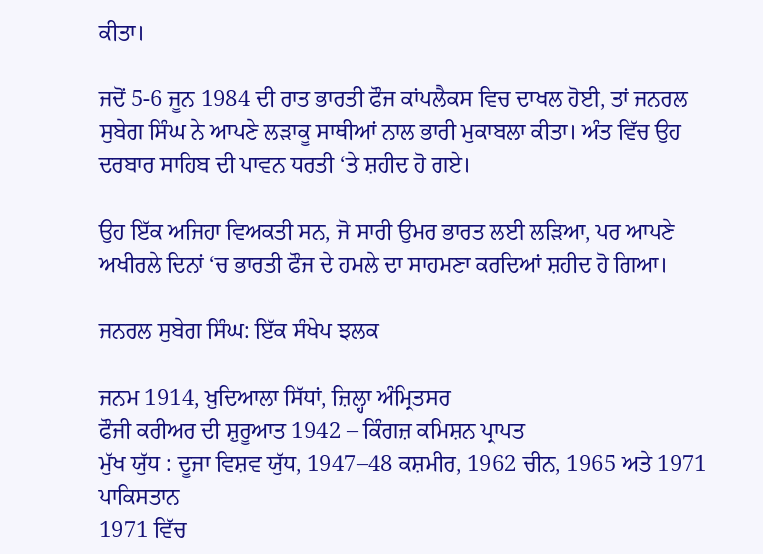ਕੀਤਾ।

ਜਦੋਂ 5-6 ਜੂਨ 1984 ਦੀ ਰਾਤ ਭਾਰਤੀ ਫੌਜ ਕਾਂਪਲੈਕਸ ਵਿਚ ਦਾਖਲ ਹੋਈ, ਤਾਂ ਜਨਰਲ ਸੁਬੇਗ ਸਿੰਘ ਨੇ ਆਪਣੇ ਲੜਾਕੂ ਸਾਥੀਆਂ ਨਾਲ ਭਾਰੀ ਮੁਕਾਬਲਾ ਕੀਤਾ। ਅੰਤ ਵਿੱਚ ਉਹ ਦਰਬਾਰ ਸਾਹਿਬ ਦੀ ਪਾਵਨ ਧਰਤੀ ‘ਤੇ ਸ਼ਹੀਦ ਹੋ ਗਏ।

ਉਹ ਇੱਕ ਅਜਿਹਾ ਵਿਅਕਤੀ ਸਨ, ਜੋ ਸਾਰੀ ਉਮਰ ਭਾਰਤ ਲਈ ਲੜਿਆ, ਪਰ ਆਪਣੇ ਅਖੀਰਲੇ ਦਿਨਾਂ ‘ਚ ਭਾਰਤੀ ਫੌਜ ਦੇ ਹਮਲੇ ਦਾ ਸਾਹਮਣਾ ਕਰਦਿਆਂ ਸ਼ਹੀਦ ਹੋ ਗਿਆ।

ਜਨਰਲ ਸੁਬੇਗ ਸਿੰਘ: ਇੱਕ ਸੰਖੇਪ ਝਲਕ

ਜਨਮ 1914, ਖ਼ੁਦਿਆਲਾ ਸਿੱਧਾਂ, ਜ਼ਿਲ੍ਹਾ ਅੰਮ੍ਰਿਤਸਰ
ਫੌਜੀ ਕਰੀਅਰ ਦੀ ਸ਼ੁਰੂਆਤ 1942 – ਕਿੰਗਜ਼ ਕਮਿਸ਼ਨ ਪ੍ਰਾਪਤ
ਮੁੱਖ ਯੁੱਧ : ਦੂਜਾ ਵਿਸ਼ਵ ਯੁੱਧ, 1947–48 ਕਸ਼ਮੀਰ, 1962 ਚੀਨ, 1965 ਅਤੇ 1971 ਪਾਕਿਸਤਾਨ
1971 ਵਿੱਚ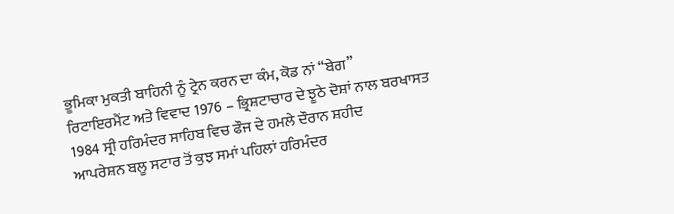ਭੂਮਿਕਾ ਮੁਕਤੀ ਬਾਹਿਨੀ ਨੂੰ ਟ੍ਰੇਨ ਕਰਨ ਦਾ ਕੰਮ, ਕੋਡ ਨਾਂ “ਬੇਗ”
ਰਿਟਾਇਰਮੈਂਟ ਅਤੇ ਵਿਵਾਦ 1976 – ਭ੍ਰਿਸ਼ਟਾਚਾਰ ਦੇ ਝੂਠੇ ਦੋਸ਼ਾਂ ਨਾਲ ਬਰਖਾਸਤ
1984 ਸ੍ਰੀ ਹਰਿਮੰਦਰ ਸਾਹਿਬ ਵਿਚ ਫੌਜ ਦੇ ਹਮਲੇ ਦੌਰਾਨ ਸ਼ਹੀਦ
ਆਪਰੇਸ਼ਨ ਬਲੂ ਸਟਾਰ ਤੋਂ ਕੁਝ ਸਮਾਂ ਪਹਿਲਾਂ ਹਰਿਮੰਦਰ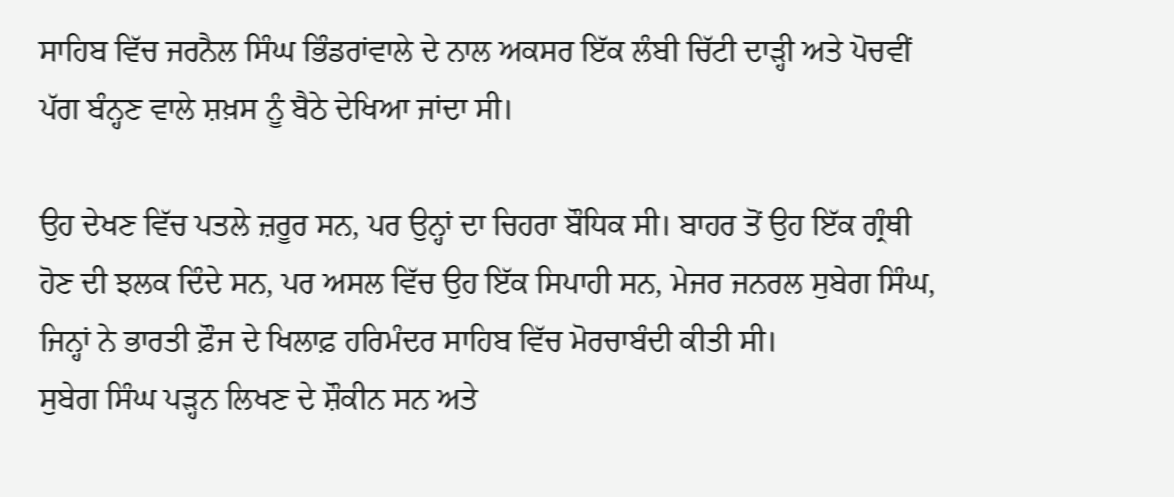ਸਾਹਿਬ ਵਿੱਚ ਜਰਨੈਲ ਸਿੰਘ ਭਿੰਡਰਾਂਵਾਲੇ ਦੇ ਨਾਲ ਅਕਸਰ ਇੱਕ ਲੰਬੀ ਚਿੱਟੀ ਦਾੜ੍ਹੀ ਅਤੇ ਪੋਚਵੀਂ ਪੱਗ ਬੰਨ੍ਹਣ ਵਾਲੇ ਸ਼ਖ਼ਸ ਨੂੰ ਬੈਠੇ ਦੇਖਿਆ ਜਾਂਦਾ ਸੀ।

ਉਹ ਦੇਖਣ ਵਿੱਚ ਪਤਲੇ ਜ਼ਰੂਰ ਸਨ, ਪਰ ਉਨ੍ਹਾਂ ਦਾ ਚਿਹਰਾ ਬੌਧਿਕ ਸੀ। ਬਾਹਰ ਤੋਂ ਉਹ ਇੱਕ ਗ੍ਰੰਥੀ ਹੋਣ ਦੀ ਝਲਕ ਦਿੰਦੇ ਸਨ, ਪਰ ਅਸਲ ਵਿੱਚ ਉਹ ਇੱਕ ਸਿਪਾਹੀ ਸਨ, ਮੇਜਰ ਜਨਰਲ ਸੁਬੇਗ ਸਿੰਘ, ਜਿਨ੍ਹਾਂ ਨੇ ਭਾਰਤੀ ਫ਼ੌਜ ਦੇ ਖਿਲਾਫ਼ ਹਰਿਮੰਦਰ ਸਾਹਿਬ ਵਿੱਚ ਮੋਰਚਾਬੰਦੀ ਕੀਤੀ ਸੀ।
ਸੁਬੇਗ ਸਿੰਘ ਪੜ੍ਹਨ ਲਿਖਣ ਦੇ ਸ਼ੌਕੀਨ ਸਨ ਅਤੇ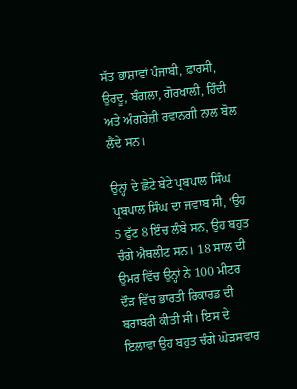ਸੱਤ ਭਾਸ਼ਾਵਾਂ ਪੰਜਾਬੀ, ਫ਼ਾਰਸੀ, ਉਰਦੂ, ਬੰਗਲਾ, ਗੋਰਖਾਲੀ, ਹਿੰਦੀ ਅਤੇ ਅੰਗਰੇਜ਼ੀ ਰਵਾਨਗੀ ਨਾਲ ਬੋਲ ਲੈਂਦੇ ਸਨ।

ਉਨ੍ਹਾਂ ਦੇ ਛੋਟੇ ਬੇਟੇ ਪ੍ਰਬਪਾਲ ਸਿੰਘ
ਪ੍ਰਬਪਾਲ ਸਿੰਘ ਦਾ ਜਵਾਬ ਸੀ, ‘ਉਹ 5 ਫੁੱਟ 8 ਇੰਚ ਲੰਬੇ ਸਨ, ਉਹ ਬਹੁਤ ਚੰਗੇ ਐਥਲੀਟ ਸਨ। 18 ਸਾਲ ਦੀ ਉਮਰ ਵਿੱਚ ਉਨ੍ਹਾਂ ਨੇ 100 ਮੀਟਰ ਦੌੜ ਵਿੱਚ ਭਾਰਤੀ ਰਿਕਾਰਡ ਦੀ ਬਰਾਬਰੀ ਕੀਤੀ ਸੀ। ਇਸ ਦੇ ਇਲਾਵਾ ਉਹ ਬਹੁਤ ਚੰਗੇ ਘੋੜਸਵਾਰ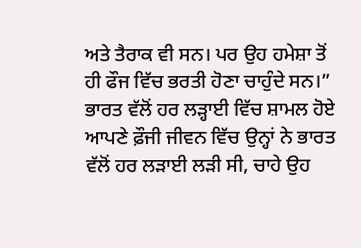ਅਤੇ ਤੈਰਾਕ ਵੀ ਸਨ। ਪਰ ਉਹ ਹਮੇਸ਼ਾ ਤੋਂ ਹੀ ਫੌਜ ਵਿੱਚ ਭਰਤੀ ਹੋਣਾ ਚਾਹੁੰਦੇ ਸਨ।”
ਭਾਰਤ ਵੱਲੋਂ ਹਰ ਲੜ੍ਹਾਈ ਵਿੱਚ ਸ਼ਾਮਲ ਹੋਏ
ਆਪਣੇ ਫ਼ੌਜੀ ਜੀਵਨ ਵਿੱਚ ਉਨ੍ਹਾਂ ਨੇ ਭਾਰਤ ਵੱਲੋਂ ਹਰ ਲੜਾਈ ਲੜੀ ਸੀ, ਚਾਹੇ ਉਹ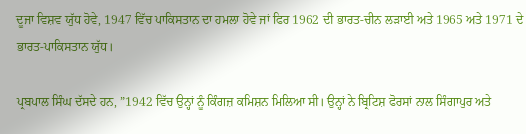ਦੂਜਾ ਵਿਸ਼ਵ ਯੁੱਧ ਹੋਵੇ, 1947 ਵਿੱਚ ਪਾਕਿਸਤਾਨ ਦਾ ਹਮਲਾ ਹੋਵੇ ਜਾਂ ਫਿਰ 1962 ਦੀ ਭਾਰਤ-ਚੀਨ ਲੜਾਈ ਅਤੇ 1965 ਅਤੇ 1971 ਦੇ ਭਾਰਤ-ਪਾਕਿਸਤਾਨ ਯੁੱਧ।

ਪ੍ਰਬਪਾਲ ਸਿੰਘ ਦੱਸਦੇ ਹਨ, ”1942 ਵਿੱਚ ਉਨ੍ਹਾਂ ਨੂੰ ਕਿੰਗਜ਼ ਕਮਿਸ਼ਨ ਮਿਲਿਆ ਸੀ। ਉਨ੍ਹਾਂ ਨੇ ਬ੍ਰਿਟਿਸ਼ ਫੋਰਸਾਂ ਨਾਲ ਸਿੰਗਾਪੁਰ ਅਤੇ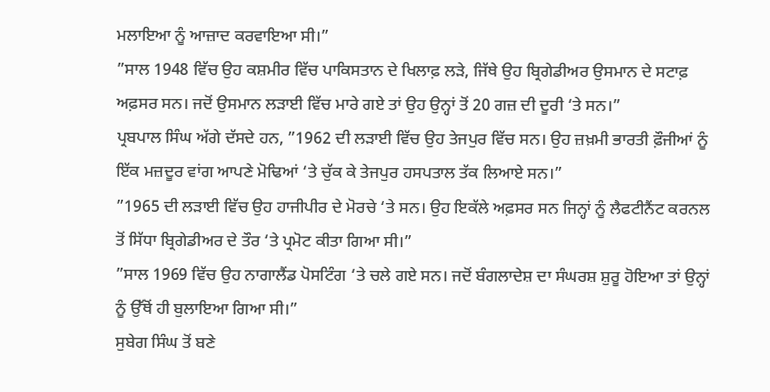ਮਲਾਇਆ ਨੂੰ ਆਜ਼ਾਦ ਕਰਵਾਇਆ ਸੀ।”
”ਸਾਲ 1948 ਵਿੱਚ ਉਹ ਕਸ਼ਮੀਰ ਵਿੱਚ ਪਾਕਿਸਤਾਨ ਦੇ ਖਿਲਾਫ਼ ਲੜੇ, ਜਿੱਥੇ ਉਹ ਬ੍ਰਿਗੇਡੀਅਰ ਉਸਮਾਨ ਦੇ ਸਟਾਫ਼ ਅਫ਼ਸਰ ਸਨ। ਜਦੋਂ ਉਸਮਾਨ ਲੜਾਈ ਵਿੱਚ ਮਾਰੇ ਗਏ ਤਾਂ ਉਹ ਉਨ੍ਹਾਂ ਤੋਂ 20 ਗਜ਼ ਦੀ ਦੂਰੀ ‘ਤੇ ਸਨ।”
ਪ੍ਰਬਪਾਲ ਸਿੰਘ ਅੱਗੇ ਦੱਸਦੇ ਹਨ, ”1962 ਦੀ ਲੜਾਈ ਵਿੱਚ ਉਹ ਤੇਜਪੁਰ ਵਿੱਚ ਸਨ। ਉਹ ਜ਼ਖ਼ਮੀ ਭਾਰਤੀ ਫ਼ੌਜੀਆਂ ਨੂੰ ਇੱਕ ਮਜ਼ਦੂਰ ਵਾਂਗ ਆਪਣੇ ਮੋਢਿਆਂ ‘ਤੇ ਚੁੱਕ ਕੇ ਤੇਜਪੁਰ ਹਸਪਤਾਲ ਤੱਕ ਲਿਆਏ ਸਨ।”
”1965 ਦੀ ਲੜਾਈ ਵਿੱਚ ਉਹ ਹਾਜੀਪੀਰ ਦੇ ਮੋਰਚੇ ‘ਤੇ ਸਨ। ਉਹ ਇਕੱਲੇ ਅਫ਼ਸਰ ਸਨ ਜਿਨ੍ਹਾਂ ਨੂੰ ਲੈਫਟੀਨੈਂਟ ਕਰਨਲ ਤੋਂ ਸਿੱਧਾ ਬ੍ਰਿਗੇਡੀਅਰ ਦੇ ਤੌਰ ‘ਤੇ ਪ੍ਰਮੋਟ ਕੀਤਾ ਗਿਆ ਸੀ।”
”ਸਾਲ 1969 ਵਿੱਚ ਉਹ ਨਾਗਾਲੈਂਡ ਪੋਸਟਿੰਗ ‘ਤੇ ਚਲੇ ਗਏ ਸਨ। ਜਦੋਂ ਬੰਗਲਾਦੇਸ਼ ਦਾ ਸੰਘਰਸ਼ ਸ਼ੁਰੂ ਹੋਇਆ ਤਾਂ ਉਨ੍ਹਾਂ ਨੂੰ ਉੱਥੋਂ ਹੀ ਬੁਲਾਇਆ ਗਿਆ ਸੀ।”
ਸੁਬੇਗ ਸਿੰਘ ਤੋਂ ਬਣੇ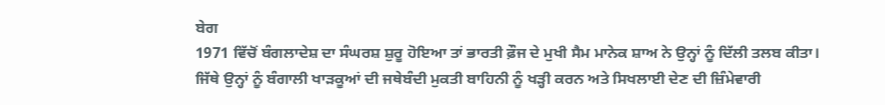ਬੇਗ
1971 ਵਿੱਚੋਂ ਬੰਗਲਾਦੇਸ਼ ਦਾ ਸੰਘਰਸ਼ ਸ਼ੁਰੂ ਹੋਇਆ ਤਾਂ ਭਾਰਤੀ ਫ਼ੌਜ ਦੇ ਮੁਖੀ ਸੈਮ ਮਾਨੇਕ ਸ਼ਾਅ ਨੇ ਉਨ੍ਹਾਂ ਨੂੰ ਦਿੱਲੀ ਤਲਬ ਕੀਤਾ।
ਜਿੱਥੇ ਉਨ੍ਹਾਂ ਨੂੰ ਬੰਗਾਲੀ ਖਾੜਕੂਆਂ ਦੀ ਜਥੇਬੰਦੀ ਮੁਕਤੀ ਬਾਹਿਨੀ ਨੂੰ ਖੜ੍ਹੀ ਕਰਨ ਅਤੇ ਸਿਖਲਾਈ ਦੇਣ ਦੀ ਜ਼ਿੰਮੇਵਾਰੀ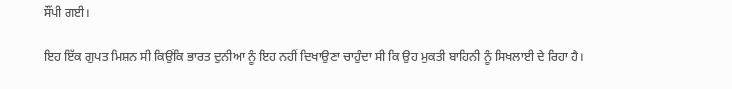ਸੌਂਪੀ ਗਈ।

ਇਹ ਇੱਕ ਗੁਪਤ ਮਿਸ਼ਨ ਸੀ ਕਿਉਂਕਿ ਭਾਰਤ ਦੁਨੀਆ ਨੂੰ ਇਹ ਨਹੀਂ ਦਿਖਾਉਣਾ ਚਾਹੁੰਦਾ ਸੀ ਕਿ ਉਹ ਮੁਕਤੀ ਬਾਹਿਨੀ ਨੂੰ ਸਿਖਲਾਈ ਦੇ ਰਿਹਾ ਹੈ।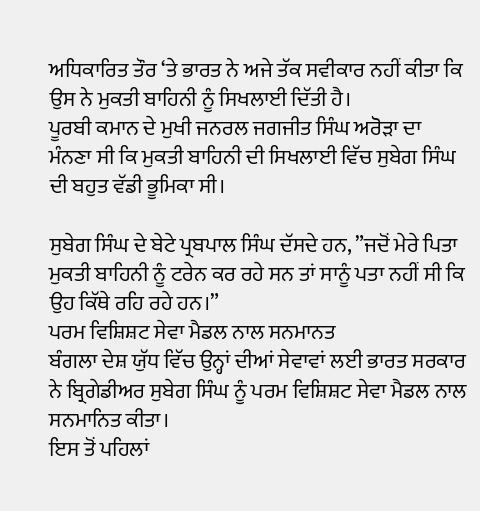ਅਧਿਕਾਰਿਤ ਤੌਰ ‘ਤੇ ਭਾਰਤ ਨੇ ਅਜੇ ਤੱਕ ਸਵੀਕਾਰ ਨਹੀਂ ਕੀਤਾ ਕਿ ਉਸ ਨੇ ਮੁਕਤੀ ਬਾਹਿਨੀ ਨੂੰ ਸਿਖਲਾਈ ਦਿੱਤੀ ਹੈ।
ਪੂਰਬੀ ਕਮਾਨ ਦੇ ਮੁਖੀ ਜਨਰਲ ਜਗਜੀਤ ਸਿੰਘ ਅਰੋੜਾ ਦਾ ਮੰਨਣਾ ਸੀ ਕਿ ਮੁਕਤੀ ਬਾਹਿਨੀ ਦੀ ਸਿਖਲਾਈ ਵਿੱਚ ਸੁਬੇਗ ਸਿੰਘ ਦੀ ਬਹੁਤ ਵੱਡੀ ਭੂਮਿਕਾ ਸੀ।

ਸੁਬੇਗ ਸਿੰਘ ਦੇ ਬੇਟੇ ਪ੍ਰਬਪਾਲ ਸਿੰਘ ਦੱਸਦੇ ਹਨ, ”ਜਦੋਂ ਮੇਰੇ ਪਿਤਾ ਮੁਕਤੀ ਬਾਹਿਨੀ ਨੂੰ ਟਰੇਨ ਕਰ ਰਹੇ ਸਨ ਤਾਂ ਸਾਨੂੰ ਪਤਾ ਨਹੀਂ ਸੀ ਕਿ ਉਹ ਕਿੱਥੇ ਰਹਿ ਰਹੇ ਹਨ।”
ਪਰਮ ਵਿਸ਼ਿਸ਼ਟ ਸੇਵਾ ਮੈਡਲ ਨਾਲ ਸਨਮਾਨਤ
ਬੰਗਲਾ ਦੇਸ਼ ਯੁੱਧ ਵਿੱਚ ਉਨ੍ਹਾਂ ਦੀਆਂ ਸੇਵਾਵਾਂ ਲਈ ਭਾਰਤ ਸਰਕਾਰ ਨੇ ਬ੍ਰਿਗੇਡੀਅਰ ਸੁਬੇਗ ਸਿੰਘ ਨੂੰ ਪਰਮ ਵਿਸ਼ਿਸ਼ਟ ਸੇਵਾ ਮੈਡਲ ਨਾਲ ਸਨਮਾਨਿਤ ਕੀਤਾ।
ਇਸ ਤੋਂ ਪਹਿਲਾਂ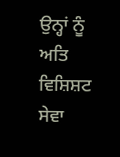ਉਨ੍ਹਾਂ ਨੂੰ ਅਤਿ ਵਿਸ਼ਿਸ਼ਟ ਸੇਵਾ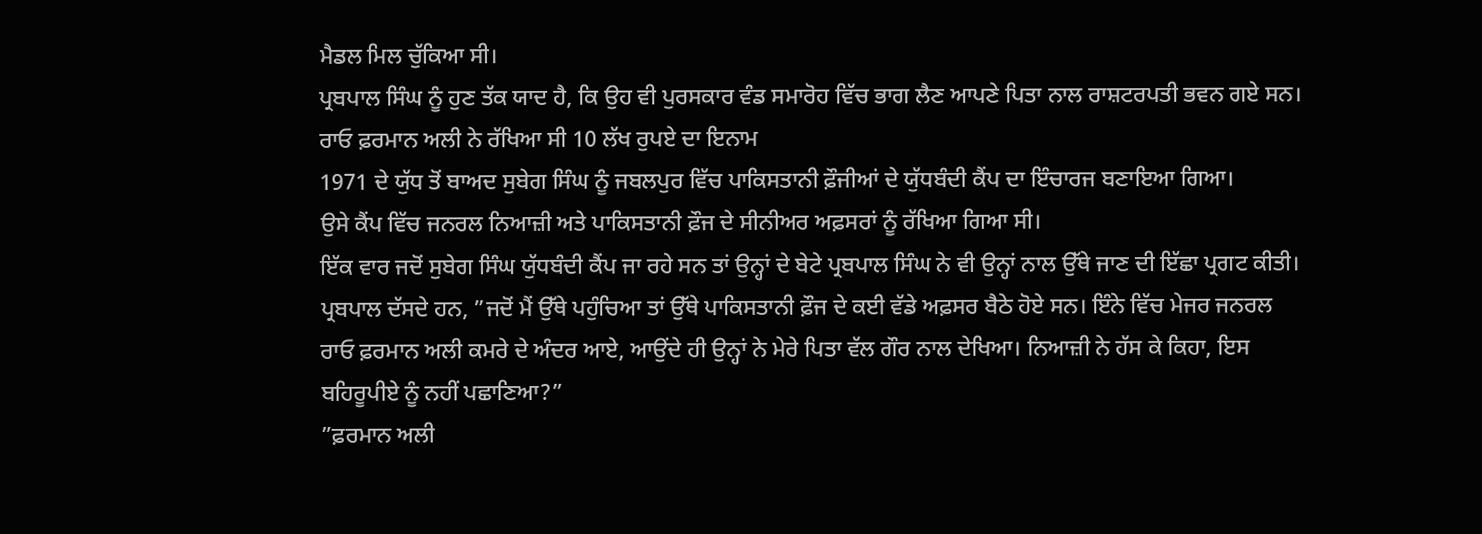ਮੈਡਲ ਮਿਲ ਚੁੱਕਿਆ ਸੀ।
ਪ੍ਰਬਪਾਲ ਸਿੰਘ ਨੂੰ ਹੁਣ ਤੱਕ ਯਾਦ ਹੈ, ਕਿ ਉਹ ਵੀ ਪੁਰਸਕਾਰ ਵੰਡ ਸਮਾਰੋਹ ਵਿੱਚ ਭਾਗ ਲੈਣ ਆਪਣੇ ਪਿਤਾ ਨਾਲ ਰਾਸ਼ਟਰਪਤੀ ਭਵਨ ਗਏ ਸਨ।
ਰਾਓ ਫ਼ਰਮਾਨ ਅਲੀ ਨੇ ਰੱਖਿਆ ਸੀ 10 ਲੱਖ ਰੁਪਏ ਦਾ ਇਨਾਮ
1971 ਦੇ ਯੁੱਧ ਤੋਂ ਬਾਅਦ ਸੁਬੇਗ ਸਿੰਘ ਨੂੰ ਜਬਲਪੁਰ ਵਿੱਚ ਪਾਕਿਸਤਾਨੀ ਫ਼ੌਜੀਆਂ ਦੇ ਯੁੱਧਬੰਦੀ ਕੈਂਪ ਦਾ ਇੰਚਾਰਜ ਬਣਾਇਆ ਗਿਆ।
ਉਸੇ ਕੈਂਪ ਵਿੱਚ ਜਨਰਲ ਨਿਆਜ਼ੀ ਅਤੇ ਪਾਕਿਸਤਾਨੀ ਫ਼ੌਜ ਦੇ ਸੀਨੀਅਰ ਅਫ਼ਸਰਾਂ ਨੂੰ ਰੱਖਿਆ ਗਿਆ ਸੀ।
ਇੱਕ ਵਾਰ ਜਦੋਂ ਸੁਬੇਗ ਸਿੰਘ ਯੁੱਧਬੰਦੀ ਕੈਂਪ ਜਾ ਰਹੇ ਸਨ ਤਾਂ ਉਨ੍ਹਾਂ ਦੇ ਬੇਟੇ ਪ੍ਰਬਪਾਲ ਸਿੰਘ ਨੇ ਵੀ ਉਨ੍ਹਾਂ ਨਾਲ ਉੱਥੇ ਜਾਣ ਦੀ ਇੱਛਾ ਪ੍ਰਗਟ ਕੀਤੀ।
ਪ੍ਰਬਪਾਲ ਦੱਸਦੇ ਹਨ, ”ਜਦੋਂ ਮੈਂ ਉੱਥੇ ਪਹੁੰਚਿਆ ਤਾਂ ਉੱਥੇ ਪਾਕਿਸਤਾਨੀ ਫ਼ੌਜ ਦੇ ਕਈ ਵੱਡੇ ਅਫ਼ਸਰ ਬੈਠੇ ਹੋਏ ਸਨ। ਇੰਨੇ ਵਿੱਚ ਮੇਜਰ ਜਨਰਲ ਰਾਓ ਫ਼ਰਮਾਨ ਅਲੀ ਕਮਰੇ ਦੇ ਅੰਦਰ ਆਏ, ਆਉਂਦੇ ਹੀ ਉਨ੍ਹਾਂ ਨੇ ਮੇਰੇ ਪਿਤਾ ਵੱਲ ਗੌਰ ਨਾਲ ਦੇਖਿਆ। ਨਿਆਜ਼ੀ ਨੇ ਹੱਸ ਕੇ ਕਿਹਾ, ਇਸ ਬਹਿਰੂਪੀਏ ਨੂੰ ਨਹੀਂ ਪਛਾਣਿਆ?”
”ਫ਼ਰਮਾਨ ਅਲੀ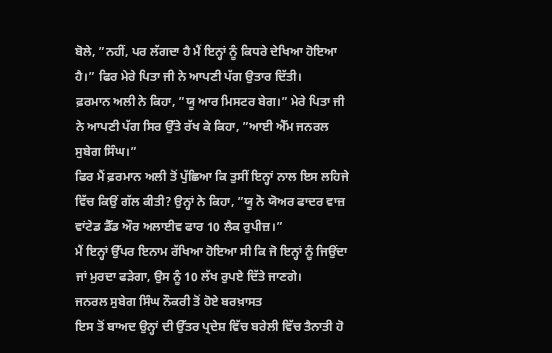ਬੋਲੇ, ”ਨਹੀਂ, ਪਰ ਲੱਗਦਾ ਹੈ ਮੈਂ ਇਨ੍ਹਾਂ ਨੂੰ ਕਿਧਰੇ ਦੇਖਿਆ ਹੋਇਆ ਹੈ।” ਫਿਰ ਮੇਰੇ ਪਿਤਾ ਜੀ ਨੇ ਆਪਣੀ ਪੱਗ ਉਤਾਰ ਦਿੱਤੀ।
ਫ਼ਰਮਾਨ ਅਲੀ ਨੇ ਕਿਹਾ, ”ਯੂ ਆਰ ਮਿਸਟਰ ਬੇਗ।” ਮੇਰੇ ਪਿਤਾ ਜੀ ਨੇ ਆਪਣੀ ਪੱਗ ਸਿਰ ਉੱਤੇ ਰੱਖ ਕੇ ਕਿਹਾ, ”ਆਈ ਐੱਮ ਜਨਰਲ ਸੁਬੇਗ ਸਿੰਘ।”
ਫਿਰ ਮੈਂ ਫ਼ਰਮਾਨ ਅਲੀ ਤੋਂ ਪੁੱਛਿਆ ਕਿ ਤੁਸੀਂ ਇਨ੍ਹਾਂ ਨਾਲ ਇਸ ਲਹਿਜੇ ਵਿੱਚ ਕਿਉਂ ਗੱਲ ਕੀਤੀ? ਉਨ੍ਹਾਂ ਨੇ ਕਿਹਾ, ”ਯੂ ਨੋ ਯੋਅਰ ਫਾਦਰ ਵਾਜ਼ ਵਾਂਟੇਡ ਡੈੱਡ ਔਰ ਅਲਾਈਵ ਫਾਰ 10 ਲੈਕ ਰੁਪੀਜ਼।”
ਮੈਂ ਇਨ੍ਹਾਂ ਉੱਪਰ ਇਨਾਮ ਰੱਖਿਆ ਹੋਇਆ ਸੀ ਕਿ ਜੋ ਇਨ੍ਹਾਂ ਨੂੰ ਜਿਉਂਦਾ ਜਾਂ ਮੁਰਦਾ ਫੜੇਗਾ, ਉਸ ਨੂੰ 10 ਲੱਖ ਰੁਪਏ ਦਿੱਤੇ ਜਾਣਗੇ।
ਜਨਰਲ ਸੁਬੇਗ ਸਿੰਘ ਨੌਕਰੀ ਤੋਂ ਹੋਏ ਬਰਖ਼ਾਸਤ
ਇਸ ਤੋਂ ਬਾਅਦ ਉਨ੍ਹਾਂ ਦੀ ਉੱਤਰ ਪ੍ਰਦੇਸ਼ ਵਿੱਚ ਬਰੇਲੀ ਵਿੱਚ ਤੈਨਾਤੀ ਹੋ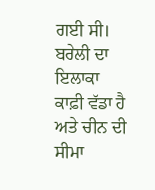ਗਈ ਸੀ। ਬਰੇਲੀ ਦਾ ਇਲਾਕਾ ਕਾਫ਼ੀ ਵੱਡਾ ਹੈ ਅਤੇ ਚੀਨ ਦੀ ਸੀਮਾ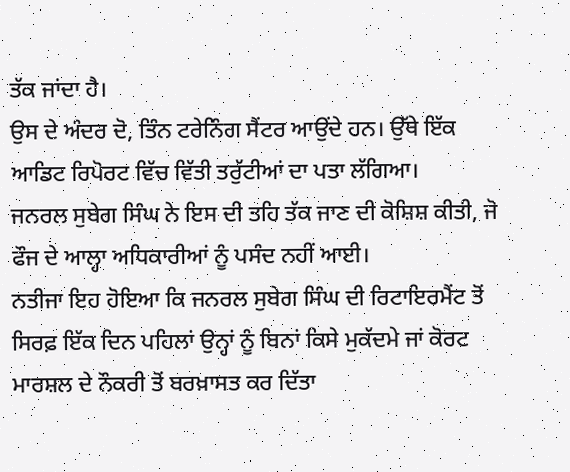ਤੱਕ ਜਾਂਦਾ ਹੈ।
ਉਸ ਦੇ ਅੰਦਰ ਦੋ, ਤਿੰਨ ਟਰੇਨਿੰਗ ਸੈਂਟਰ ਆਉਂਦੇ ਹਨ। ਉੱਥੇ ਇੱਕ ਆਡਿਟ ਰਿਪੋਰਟ ਵਿੱਚ ਵਿੱਤੀ ਤਰੁੱਟੀਆਂ ਦਾ ਪਤਾ ਲੱਗਿਆ।
ਜਨਰਲ ਸੁਬੇਗ ਸਿੰਘ ਨੇ ਇਸ ਦੀ ਤਹਿ ਤੱਕ ਜਾਣ ਦੀ ਕੋਸ਼ਿਸ਼ ਕੀਤੀ, ਜੋ ਫੌਜ ਦੇ ਆਲ੍ਹਾ ਅਧਿਕਾਰੀਆਂ ਨੂੰ ਪਸੰਦ ਨਹੀਂ ਆਈ।
ਨਤੀਜਾ ਇਹ ਹੋਇਆ ਕਿ ਜਨਰਲ ਸੁਬੇਗ ਸਿੰਘ ਦੀ ਰਿਟਾਇਰਮੈਂਟ ਤੋਂ ਸਿਰਫ਼ ਇੱਕ ਦਿਨ ਪਹਿਲਾਂ ਉਨ੍ਹਾਂ ਨੂੰ ਬਿਨਾਂ ਕਿਸੇ ਮੁਕੱਦਮੇ ਜਾਂ ਕੋਰਟ ਮਾਰਸ਼ਲ ਦੇ ਨੌਕਰੀ ਤੋਂ ਬਰਖ਼ਾਸਤ ਕਰ ਦਿੱਤਾ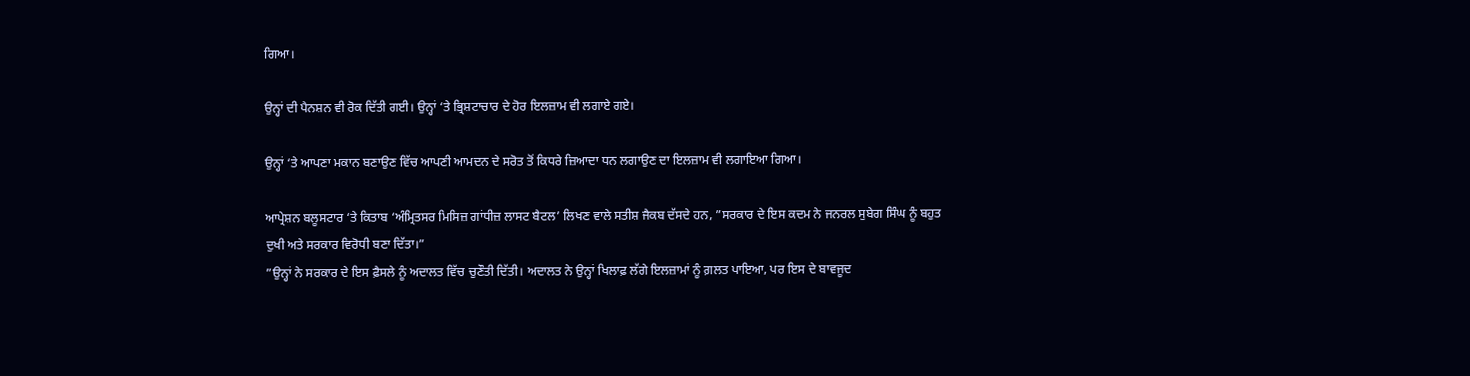ਗਿਆ।

ਉਨ੍ਹਾਂ ਦੀ ਪੈਨਸ਼ਨ ਵੀ ਰੋਕ ਦਿੱਤੀ ਗਈ। ਉਨ੍ਹਾਂ ‘ਤੇ ਭ੍ਰਿਸ਼ਟਾਚਾਰ ਦੇ ਹੋਰ ਇਲਜ਼ਾਮ ਵੀ ਲਗਾਏ ਗਏ।

ਉਨ੍ਹਾਂ ‘ਤੇ ਆਪਣਾ ਮਕਾਨ ਬਣਾਉਣ ਵਿੱਚ ਆਪਣੀ ਆਮਦਨ ਦੇ ਸਰੋਤ ਤੋਂ ਕਿਧਰੇ ਜ਼ਿਆਦਾ ਧਨ ਲਗਾਉਣ ਦਾ ਇਲਜ਼ਾਮ ਵੀ ਲਗਾਇਆ ਗਿਆ।

ਆਪ੍ਰੇਸ਼ਨ ਬਲੂਸਟਾਰ ‘ਤੇ ਕਿਤਾਬ ‘ਅੰਮ੍ਰਿਤਸਰ ਮਿਸਿਜ਼ ਗਾਂਧੀਜ਼ ਲਾਸਟ ਬੈਟਲ’ ਲਿਖਣ ਵਾਲੇ ਸਤੀਸ਼ ਜੈਕਬ ਦੱਸਦੇ ਹਨ, ”ਸਰਕਾਰ ਦੇ ਇਸ ਕਦਮ ਨੇ ਜਨਰਲ ਸੁਬੇਗ ਸਿੰਘ ਨੂੰ ਬਹੁਤ ਦੁਖੀ ਅਤੇ ਸਰਕਾਰ ਵਿਰੋਧੀ ਬਣਾ ਦਿੱਤਾ।”
”ਉਨ੍ਹਾਂ ਨੇ ਸਰਕਾਰ ਦੇ ਇਸ ਫ਼ੈਸਲੇ ਨੂੰ ਅਦਾਲਤ ਵਿੱਚ ਚੁਣੌਤੀ ਦਿੱਤੀ। ਅਦਾਲਤ ਨੇ ਉਨ੍ਹਾਂ ਖਿਲਾਫ਼ ਲੱਗੇ ਇਲਜ਼ਾਮਾਂ ਨੂੰ ਗ਼ਲਤ ਪਾਇਆ, ਪਰ ਇਸ ਦੇ ਬਾਵਜੂਦ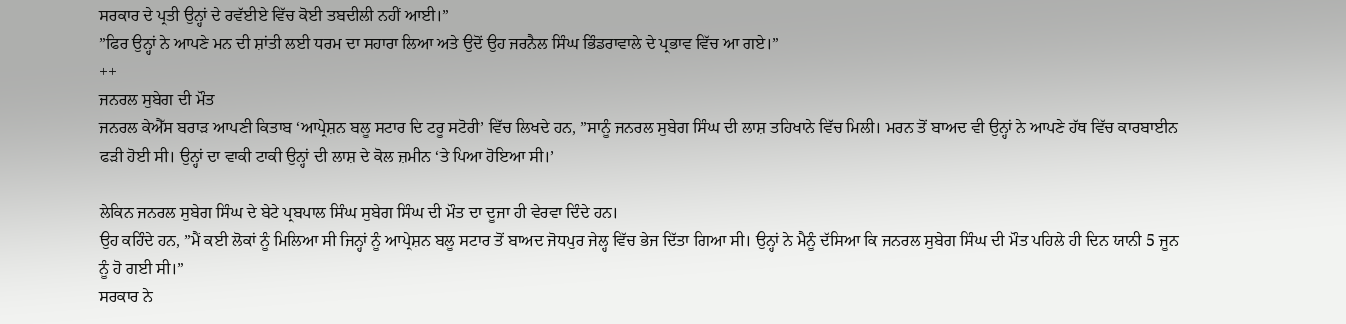ਸਰਕਾਰ ਦੇ ਪ੍ਰਤੀ ਉਨ੍ਹਾਂ ਦੇ ਰਵੱਈਏ ਵਿੱਚ ਕੋਈ ਤਬਦੀਲੀ ਨਹੀਂ ਆਈ।”
”ਫਿਰ ਉਨ੍ਹਾਂ ਨੇ ਆਪਣੇ ਮਨ ਦੀ ਸ਼ਾਂਤੀ ਲਈ ਧਰਮ ਦਾ ਸਹਾਰਾ ਲਿਆ ਅਤੇ ਉਦੋਂ ਉਹ ਜਰਨੈਲ ਸਿੰਘ ਭਿੰਡਰਾਵਾਲੇ ਦੇ ਪ੍ਰਭਾਵ ਵਿੱਚ ਆ ਗਏ।”
++
ਜਨਰਲ ਸੁਬੇਗ ਦੀ ਮੌਤ
ਜਨਰਲ ਕੇਐੱਸ ਬਰਾੜ ਆਪਣੀ ਕਿਤਾਬ ‘ਆਪ੍ਰੇਸ਼ਨ ਬਲੂ ਸਟਾਰ ਦਿ ਟਰੂ ਸਟੋਰੀ’ ਵਿੱਚ ਲਿਖਦੇ ਹਨ, ”ਸਾਨੂੰ ਜਨਰਲ ਸੁਬੇਗ ਸਿੰਘ ਦੀ ਲਾਸ਼ ਤਹਿਖਾਨੇ ਵਿੱਚ ਮਿਲੀ। ਮਰਨ ਤੋਂ ਬਾਅਦ ਵੀ ਉਨ੍ਹਾਂ ਨੇ ਆਪਣੇ ਹੱਥ ਵਿੱਚ ਕਾਰਬਾਈਨ ਫੜੀ ਹੋਈ ਸੀ। ਉਨ੍ਹਾਂ ਦਾ ਵਾਕੀ ਟਾਕੀ ਉਨ੍ਹਾਂ ਦੀ ਲਾਸ਼ ਦੇ ਕੋਲ ਜ਼ਮੀਨ ‘ਤੇ ਪਿਆ ਹੋਇਆ ਸੀ।’

ਲੇਕਿਨ ਜਨਰਲ ਸੁਬੇਗ ਸਿੰਘ ਦੇ ਬੇਟੇ ਪ੍ਰਬਪਾਲ ਸਿੰਘ ਸੁਬੇਗ ਸਿੰਘ ਦੀ ਮੌਤ ਦਾ ਦੂਜਾ ਹੀ ਵੇਰਵਾ ਦਿੰਦੇ ਹਨ।
ਉਹ ਕਹਿੰਦੇ ਹਨ, ”ਮੈਂ ਕਈ ਲੋਕਾਂ ਨੂੰ ਮਿਲਿਆ ਸੀ ਜਿਨ੍ਹਾਂ ਨੂੰ ਆਪ੍ਰੇਸ਼ਨ ਬਲੂ ਸਟਾਰ ਤੋਂ ਬਾਅਦ ਜੋਧਪੁਰ ਜੇਲ੍ਹ ਵਿੱਚ ਭੇਜ ਦਿੱਤਾ ਗਿਆ ਸੀ। ਉਨ੍ਹਾਂ ਨੇ ਮੈਨੂੰ ਦੱਸਿਆ ਕਿ ਜਨਰਲ ਸੁਬੇਗ ਸਿੰਘ ਦੀ ਮੌਤ ਪਹਿਲੇ ਹੀ ਦਿਨ ਯਾਨੀ 5 ਜੂਨ ਨੂੰ ਹੋ ਗਈ ਸੀ।”
ਸਰਕਾਰ ਨੇ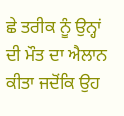ਛੇ ਤਰੀਕ ਨੂੰ ਉਨ੍ਹਾਂ ਦੀ ਮੌਤ ਦਾ ਐਲਾਨ ਕੀਤਾ ਜਦੋਂਕਿ ਉਹ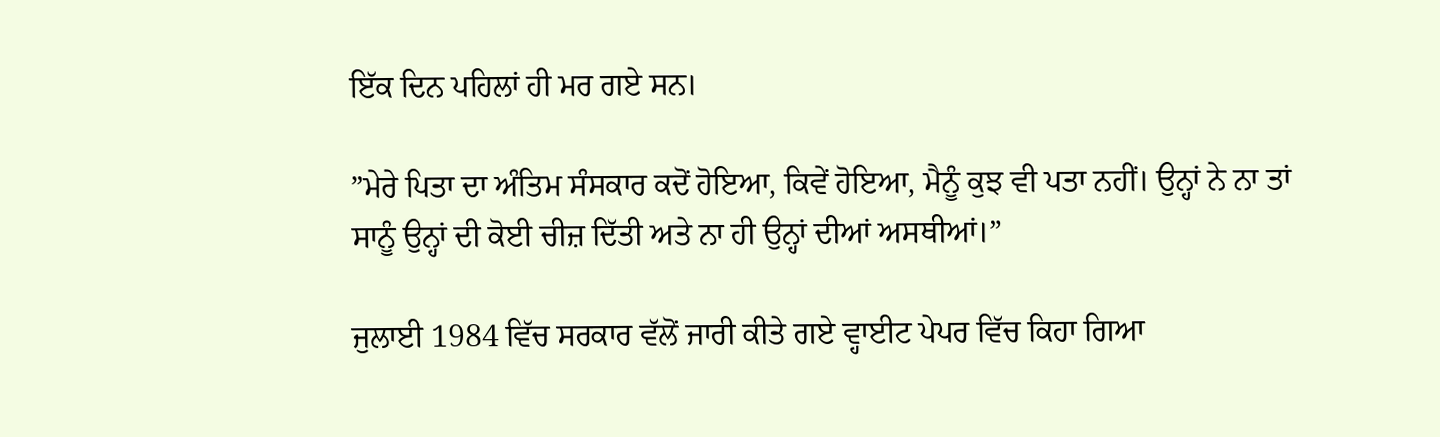ਇੱਕ ਦਿਨ ਪਹਿਲਾਂ ਹੀ ਮਰ ਗਏ ਸਨ।

”ਮੇਰੇ ਪਿਤਾ ਦਾ ਅੰਤਿਮ ਸੰਸਕਾਰ ਕਦੋਂ ਹੋਇਆ, ਕਿਵੇਂ ਹੋਇਆ, ਮੈਨੂੰ ਕੁਝ ਵੀ ਪਤਾ ਨਹੀਂ। ਉਨ੍ਹਾਂ ਨੇ ਨਾ ਤਾਂ ਸਾਨੂੰ ਉਨ੍ਹਾਂ ਦੀ ਕੋਈ ਚੀਜ਼ ਦਿੱਤੀ ਅਤੇ ਨਾ ਹੀ ਉਨ੍ਹਾਂ ਦੀਆਂ ਅਸਥੀਆਂ।”

ਜੁਲਾਈ 1984 ਵਿੱਚ ਸਰਕਾਰ ਵੱਲੋਂ ਜਾਰੀ ਕੀਤੇ ਗਏ ਵ੍ਹਾਈਟ ਪੇਪਰ ਵਿੱਚ ਕਿਹਾ ਗਿਆ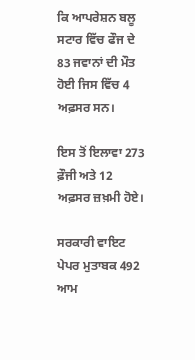ਕਿ ਆਪਰੇਸ਼ਨ ਬਲੂ ਸਟਾਰ ਵਿੱਚ ਫੌਜ ਦੇ 83 ਜਵਾਨਾਂ ਦੀ ਮੌਤ ਹੋਈ ਜਿਸ ਵਿੱਚ 4 ਅਫ਼ਸਰ ਸਨ।

ਇਸ ਤੋਂ ਇਲਾਵਾ 273 ਫ਼ੌਜੀ ਅਤੇ 12 ਅਫ਼ਸਰ ਜ਼ਖ਼ਮੀ ਹੋਏ।

ਸਰਕਾਰੀ ਵਾਇਟ ਪੇਪਰ ਮੁਤਾਬਕ 492 ਆਮ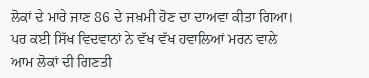ਲੋਕਾਂ ਦੇ ਮਾਰੇ ਜਾਣ 86 ਦੇ ਜਖ਼ਮੀ ਹੋਣ ਦਾ ਦਾਅਵਾ ਕੀਤਾ ਗਿਆ। ਪਰ ਕਈ ਸਿੱਖ ਵਿਦਵਾਨਾਂ ਨੇ ਵੱਖ ਵੱਖ ਹਵਾਲਿਆਂ ਮਰਨ ਵਾਲੇ ਆਮ ਲੋਕਾਂ ਦੀ ਗਿਣਤੀ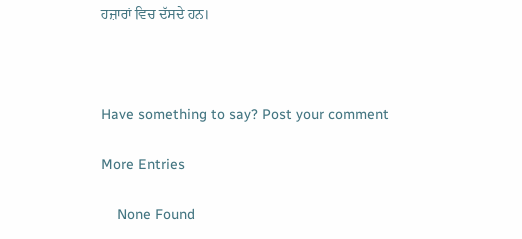ਹਜ਼ਾਰਾਂ ਵਿਚ ਦੱਸਦੇ ਹਨ।



Have something to say? Post your comment

More Entries

    None Found